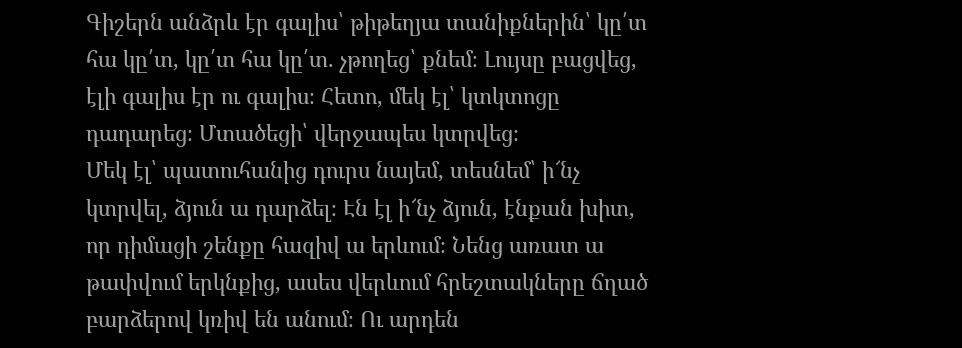Գիշերն անձրև էր գալիս՝ թիթեղյա տանիքներին՝ կը՛տ հա կը՛տ, կը՛տ հա կը՛տ. չթողեց՝ քնեմ։ Լույսը բացվեց, էլի գալիս էր ու գալիս։ Հետո, մեկ էլ՝ կտկտոցը դադարեց։ Մտածեցի՝ վերջապես կտրվեց։
Մեկ էլ՝ պատուհանից դուրս նայեմ, տեսնեմ՝ ի՜նչ կտրվել, ձյուն ա դարձել։ Էն էլ ի՜նչ ձյուն, էնքան խիտ, որ դիմացի շենքը հազիվ ա երևում։ Նենց առատ ա թափվում երկնքից, ասես վերևում հրեշտակները ճղած բարձերով կռիվ են անում։ Ու արդեն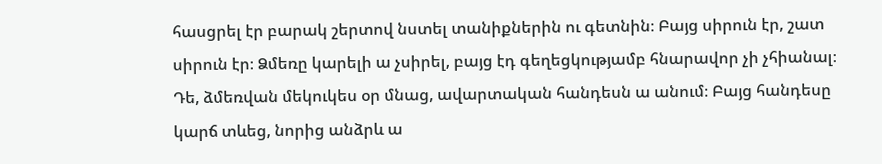հասցրել էր բարակ շերտով նստել տանիքներին ու գետնին։ Բայց սիրուն էր, շատ սիրուն էր։ Ձմեռը կարելի ա չսիրել, բայց էդ գեղեցկությամբ հնարավոր չի չհիանալ։
Դե, ձմեռվան մեկուկես օր մնաց, ավարտական հանդեսն ա անում։ Բայց հանդեսը կարճ տևեց, նորից անձրև ա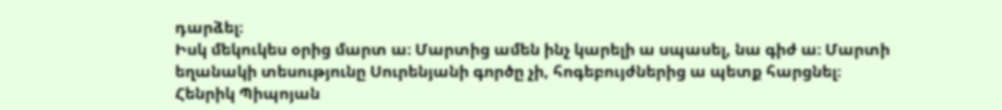դարձել։
Իսկ մեկուկես օրից մարտ ա։ Մարտից ամեն ինչ կարելի ա սպասել, նա գիժ ա։ Մարտի եղանակի տեսությունը Սուրենյանի գործը չի, հոգեբույժներից ա պետք հարցնել։
Հենրիկ Պիպոյան